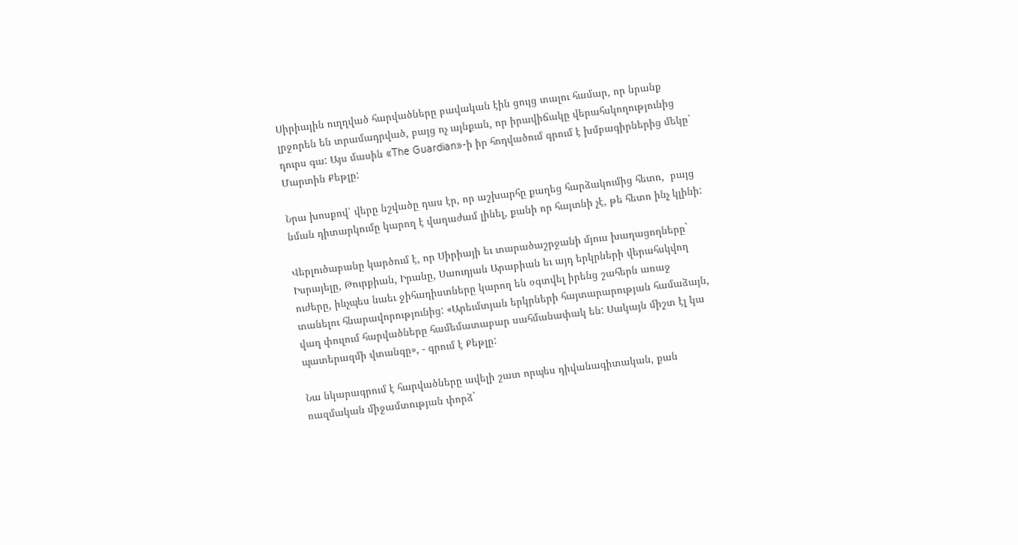Սիրիային ուղղված հարվածները բավական էին ցույց տալու համար, որ նրանք լրջորեն են տրամադրված, բայց ոչ այնքան, որ իրավիճակը վերահսկողությունից դուրս գա: Այս մասին «The Guardian»-ի իր հոդվածում գրում է խմբագիրներից մեկը՝ Մարտին Քեթլը:

Նրա խոսքով՝ վերը նշվածը դաս էր, որ աշխարհը քաղեց հարձակումից հետո,  բայց նման դիտարկումը կարող է վաղաժամ լինել, քանի որ հայտնի չէ, թե հետո ինչ կլինի:

Վերլուծաբանը կարծում է, որ Սիրիայի եւ տարածաշրջանի մյուս խաղացողները` Իսրայելը, Թուրքիան, Իրանը, Սաուդյան Արաբիան եւ այդ երկրների վերահսկվող ուժերը, ինչպես նաեւ ջիհադիստները կարող են օգտվել իրենց շահերն առաջ տանելու հնարավորությունից: «Արեւմտյան երկրների հայտարարության համաձայն, վաղ փուլում հարվածները համեմատաբար սահմանափակ են: Սակայն միշտ էլ կա պատերազմի վտանգը», - գրում է Քեթլը:

Նա նկարագրում է հարվածները ավելի շատ որպես դիվանագիտական, քան ռազմական միջամտության փորձ`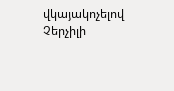վկայակոչելով Չերչիլի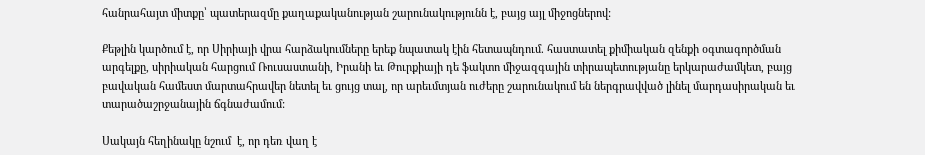հանրահայտ միտքը՝ պատերազմը քաղաքականության շարունակությունն է, բայց այլ միջոցներով:

Քեթլին կարծում է, որ Սիրիայի վրա հարձակումները երեք նպատակ էին հետապնդում. հաստատել քիմիական զենքի օգտագործման արգելքը, սիրիական հարցում Ռուսաստանի, Իրանի եւ Թուրքիայի դե ֆակտո միջազգային տիրապետությանը երկարաժամկետ, բայց բավական համեստ մարտահրավեր նետել եւ ցույց տալ, որ արեւմտյան ուժերը շարունակում են ներգրավված լինել մարդասիրական եւ տարածաշրջանային ճգնաժամում:

Սակայն հեղինակը նշում  է, որ դեռ վաղ է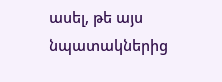ասել, թե այս նպատակներից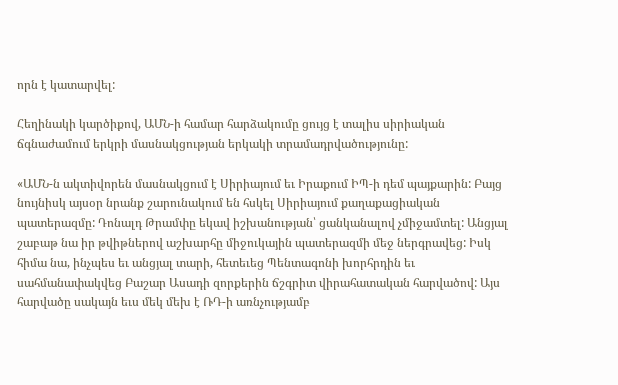որն է կատարվել:

Հեղինակի կարծիքով, ԱՄՆ-ի համար հարձակումը ցույց է տալիս սիրիական ճգնաժամում երկրի մասնակցության երկակի տրամադրվածությունը:

«ԱՄՆ-ն ակտիվորեն մասնակցում է Սիրիայում եւ Իրաքում ԻՊ-ի դեմ պայքարին: Բայց նույնիսկ այսօր նրանք շարունակում են հսկել Սիրիայում քաղաքացիական պատերազմը: Դոնալդ Թրամփը եկավ իշխանության՝ ցանկանալով չմիջամտել: Անցյալ շաբաթ նա իր թվիթներով աշխարհը միջուկային պատերազմի մեջ ներգրավեց: Իսկ հիմա նա, ինչպես եւ անցյալ տարի, հետեւեց Պենտագոնի խորհրդին եւ սահմանափակվեց Բաշար Ասադի զորքերին ճշգրիտ վիրահատական հարվածով: Այս հարվածը սակայն եւս մեկ մեխ է ՌԴ-ի առնչությամբ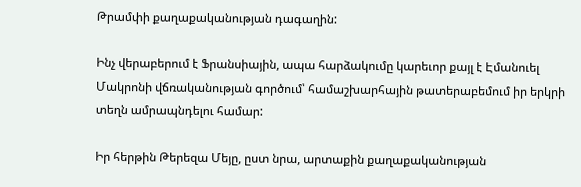Թրամփի քաղաքականության դագաղին:

Ինչ վերաբերում է Ֆրանսիային, ապա հարձակումը կարեւոր քայլ է Էմանուել Մակրոնի վճռականության գործում՝ համաշխարհային թատերաբեմում իր երկրի տեղն ամրապնդելու համար:

Իր հերթին Թերեզա Մեյը, ըստ նրա, արտաքին քաղաքականության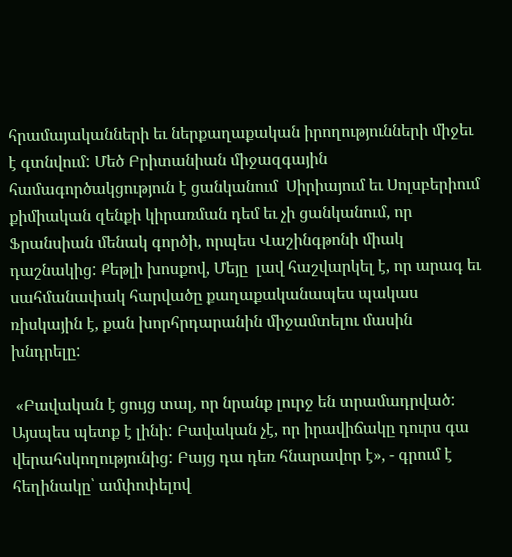հրամայականների եւ ներքաղաքական իրողությունների միջեւ է գտնվում: Մեծ Բրիտանիան միջազգային համագործակցություն է ցանկանում  Սիրիայում եւ Սոլսբերիում քիմիական զենքի կիրառման դեմ եւ չի ցանկանում, որ Ֆրանսիան մենակ գործի, որպես Վաշինգթոնի միակ դաշնակից: Քեթլի խոսքով, Մեյը  լավ հաշվարկել է, որ արագ եւ սահմանափակ հարվածը քաղաքականապես պակաս ռիսկային է, քան խորհրդարանին միջամտելու մասին խնդրելը:

 «Բավական է ցույց տալ, որ նրանք լուրջ են տրամադրված: Այսպես պետք է լինի: Բավական չէ, որ իրավիճակը դուրս գա վերահսկողությունից: Բայց դա դեռ հնարավոր է», - գրում է հեղինակը՝ ամփոփելով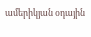ամերիկյան օդային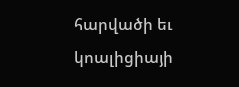հարվածի եւ կոալիցիայի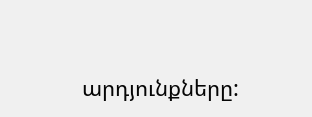արդյունքները: